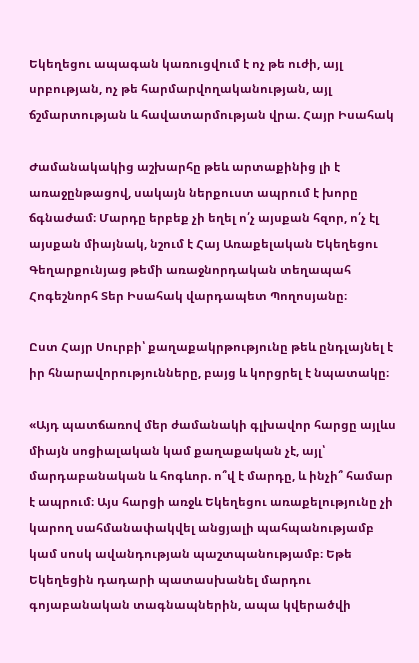Եկեղեցու ապագան կառուցվում է ոչ թե ուժի, այլ սրբության, ոչ թե հարմարվողականության, այլ ճշմարտության և հավատարմության վրա. Հայր Իսահակ

Ժամանակակից աշխարհը թեև արտաքինից լի է առաջընթացով, սակայն ներքուստ ապրում է խորը ճգնաժամ։ Մարդը երբեք չի եղել ո՛չ այսքան հզոր, ո՛չ էլ այսքան միայնակ, նշում է Հայ Առաքելական Եկեղեցու Գեղարքունյաց թեմի առաջնորդական տեղապահ Հոգեշնորհ Տեր Իսահակ վարդապետ Պողոսյանը։

Ըստ Հայր Սուրբի՝ քաղաքակրթությունը թեև ընդլայնել է իր հնարավորությունները, բայց և կորցրել է նպատակը։

«Այդ պատճառով մեր ժամանակի գլխավոր հարցը այլևս միայն սոցիալական կամ քաղաքական չէ, այլ՝ մարդաբանական և հոգևոր. ո՞վ է մարդը, և ինչի՞ համար է ապրում։ Այս հարցի առջև Եկեղեցու առաքելությունը չի կարող սահմանափակվել անցյալի պահպանությամբ կամ սոսկ ավանդության պաշտպանությամբ։ Եթե Եկեղեցին դադարի պատասխանել մարդու գոյաբանական տագնապներին, ապա կվերածվի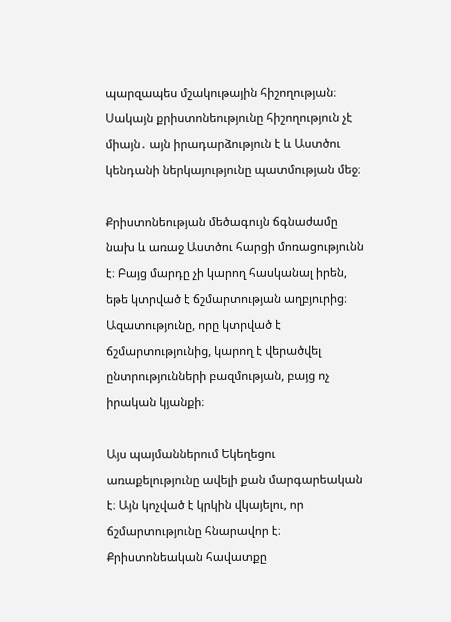պարզապես մշակութային հիշողության։ Սակայն քրիստոնեությունը հիշողություն չէ միայն․ այն իրադարձություն է և Աստծու կենդանի ներկայությունը պատմության մեջ։

Քրիստոնեության մեծագույն ճգնաժամը նախ և առաջ Աստծու հարցի մոռացությունն է։ Բայց մարդը չի կարող հասկանալ իրեն, եթե կտրված է ճշմարտության աղբյուրից։ Ազատությունը, որը կտրված է ճշմարտությունից, կարող է վերածվել ընտրությունների բազմության, բայց ոչ իրական կյանքի։

Այս պայմաններում Եկեղեցու առաքելությունը ավելի քան մարգարեական է։ Այն կոչված է կրկին վկայելու, որ ճշմարտությունը հնարավոր է։ Քրիստոնեական հավատքը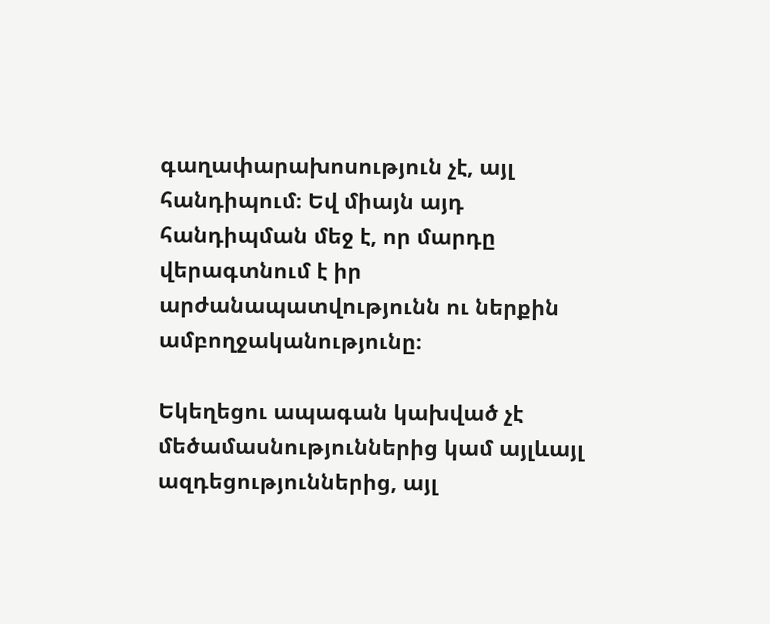գաղափարախոսություն չէ, այլ հանդիպում։ Եվ միայն այդ հանդիպման մեջ է, որ մարդը վերագտնում է իր արժանապատվությունն ու ներքին ամբողջականությունը։

Եկեղեցու ապագան կախված չէ մեծամասնություններից կամ այլևայլ ազդեցություններից, այլ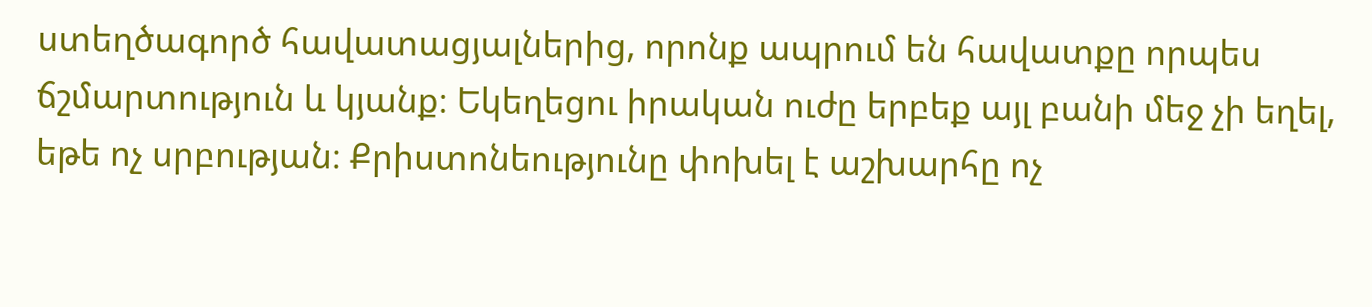ստեղծագործ հավատացյալներից, որոնք ապրում են հավատքը որպես ճշմարտություն և կյանք։ Եկեղեցու իրական ուժը երբեք այլ բանի մեջ չի եղել, եթե ոչ սրբության։ Քրիստոնեությունը փոխել է աշխարհը ոչ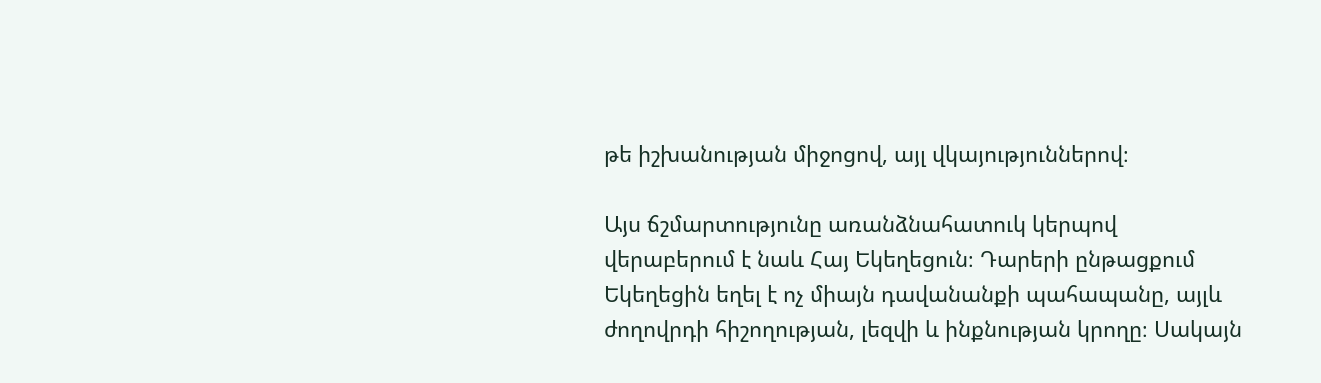թե իշխանության միջոցով, այլ վկայություններով։

Այս ճշմարտությունը առանձնահատուկ կերպով վերաբերում է նաև Հայ Եկեղեցուն։ Դարերի ընթացքում Եկեղեցին եղել է ոչ միայն դավանանքի պահապանը, այլև ժողովրդի հիշողության, լեզվի և ինքնության կրողը։ Սակայն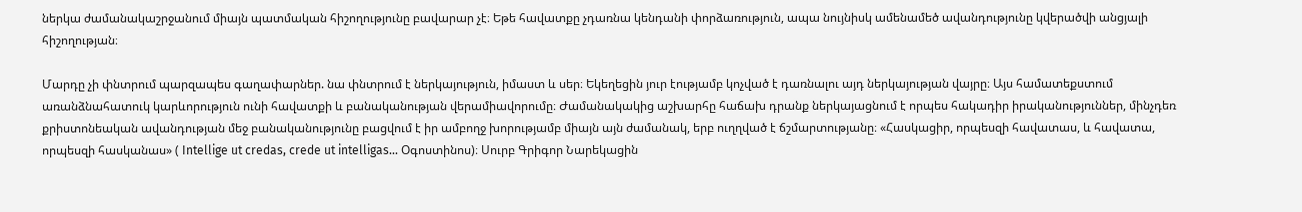ներկա ժամանակաշրջանում միայն պատմական հիշողությունը բավարար չէ։ Եթե հավատքը չդառնա կենդանի փորձառություն, ապա նույնիսկ ամենամեծ ավանդությունը կվերածվի անցյալի հիշողության։

Մարդը չի փնտրում պարզապես գաղափարներ. նա փնտրում է ներկայություն, իմաստ և սեր։ Եկեղեցին յուր էությամբ կոչված է դառնալու այդ ներկայության վայրը։ Այս համատեքստում առանձնահատուկ կարևորություն ունի հավատքի և բանականության վերամիավորումը։ Ժամանակակից աշխարհը հաճախ դրանք ներկայացնում է որպես հակադիր իրականություններ, մինչդեռ քրիստոնեական ավանդության մեջ բանականությունը բացվում է իր ամբողջ խորությամբ միայն այն ժամանակ, երբ ուղղված է ճշմարտությանը։ «Հասկացիր, որպեսզի հավատաս, և հավատա, որպեսզի հասկանաս» ( Intellige ut credas, crede ut intelligas... Օգոստինոս)։ Սուրբ Գրիգոր Նարեկացին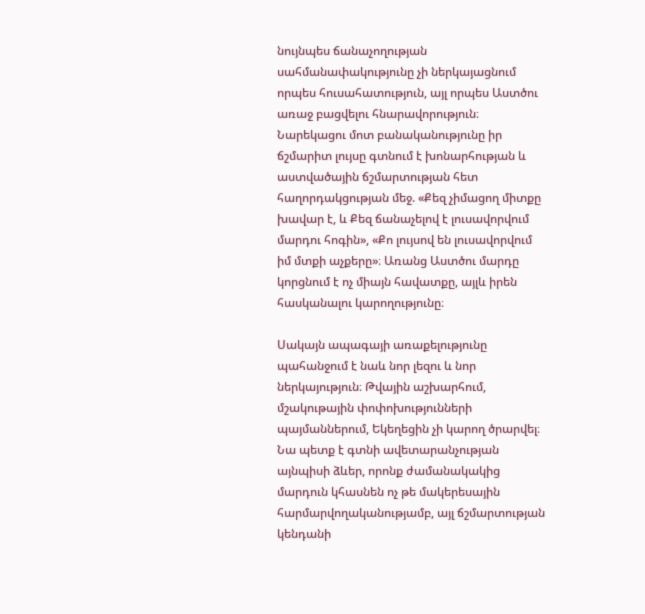նույնպես ճանաչողության սահմանափակությունը չի ներկայացնում որպես հուսահատություն, այլ որպես Աստծու առաջ բացվելու հնարավորություն։ Նարեկացու մոտ բանականությունը իր ճշմարիտ լույսը գտնում է խոնարհության և աստվածային ճշմարտության հետ հաղորդակցության մեջ. «Քեզ չիմացող միտքը խավար է, և Քեզ ճանաչելով է լուսավորվում մարդու հոգին», «Քո լույսով են լուսավորվում իմ մտքի աչքերը»։ Առանց Աստծու մարդը կորցնում է ոչ միայն հավատքը, այլև իրեն հասկանալու կարողությունը։

Սակայն ապագայի առաքելությունը պահանջում է նաև նոր լեզու և նոր ներկայություն։ Թվային աշխարհում, մշակութային փոփոխությունների պայմաններում, Եկեղեցին չի կարող ծրարվել։ Նա պետք է գտնի ավետարանչության այնպիսի ձևեր, որոնք ժամանակակից մարդուն կհասնեն ոչ թե մակերեսային հարմարվողականությամբ, այլ ճշմարտության կենդանի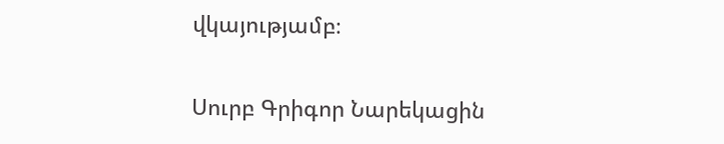վկայությամբ։

Սուրբ Գրիգոր Նարեկացին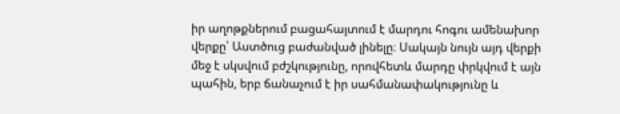իր աղոթքներում բացահայտում է մարդու հոգու ամենախոր վերքը՝ Աստծուց բաժանված լինելը։ Սակայն նույն այդ վերքի մեջ է սկսվում բժշկությունը, որովհետև մարդը փրկվում է այն պահին, երբ ճանաչում է իր սահմանափակությունը և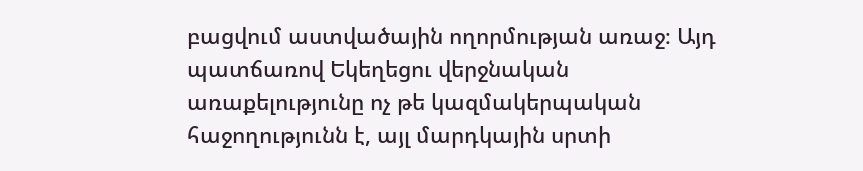բացվում աստվածային ողորմության առաջ։ Այդ պատճառով Եկեղեցու վերջնական առաքելությունը ոչ թե կազմակերպական հաջողությունն է, այլ մարդկային սրտի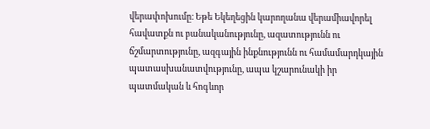վերափոխումը։ Եթե Եկեղեցին կարողանա վերամիավորել հավատքն ու բանականությունը, ազատությունն ու ճշմարտությունը, ազգային ինքնությունն ու համամարդկային պատասխանատվությունը, ապա կշարունակի իր պատմական և հոգևոր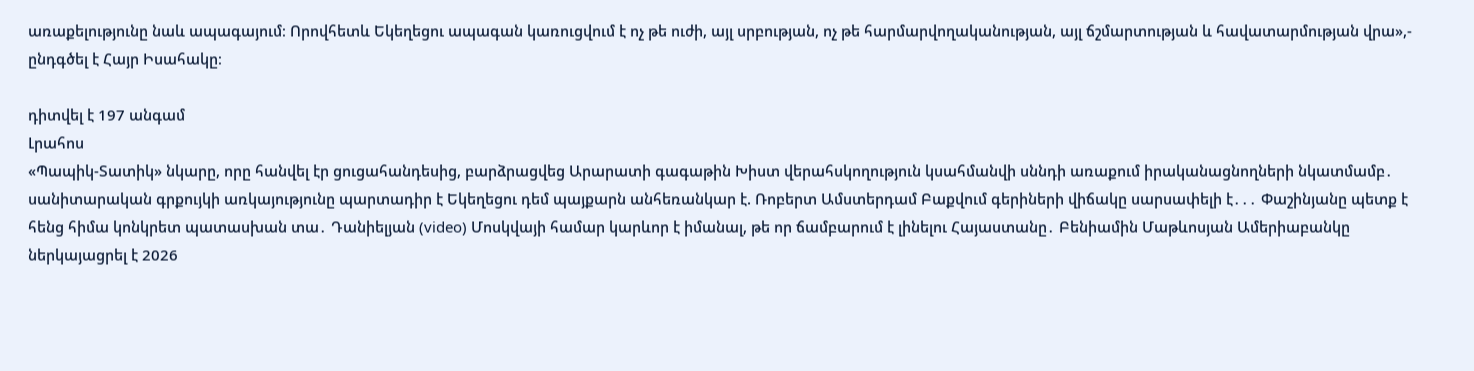առաքելությունը նաև ապագայում։ Որովհետև Եկեղեցու ապագան կառուցվում է ոչ թե ուժի, այլ սրբության, ոչ թե հարմարվողականության, այլ ճշմարտության և հավատարմության վրա»,- ընդգծել է Հայր Իսահակը։

դիտվել է 197 անգամ
Լրահոս
«Պապիկ-Տատիկ» նկարը, որը հանվել էր ցուցահանդեսից, բարձրացվեց Արարատի գագաթին Խիստ վերահսկողություն կսահմանվի սննդի առաքում իրականացնողների նկատմամբ․ սանիտարական գրքույկի առկայությունը պարտադիր է Եկեղեցու դեմ պայքարն անհեռանկար է. Ռոբերտ Ամստերդամ Բաքվում գերիների վիճակը սարսափելի է․․․ Փաշինյանը պետք է հենց հիմա կոնկրետ պատասխան տա․ Դանիելյան (video) Մոսկվայի համար կարևոր է իմանալ, թե որ ճամբարում է լինելու Հայաստանը․ Բենիամին Մաթևոսյան Ամերիաբանկը ներկայացրել է 2026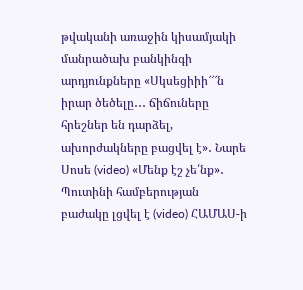թվականի առաջին կիսամյակի մանրածախ բանկինգի արդյունքները «Սկսեցիիի՜՜՜ն իրար ծեծելը․․․ ճիճուները հրեշներ են դարձել, ախորժակները բացվել է»․ Նարե Սոսե (video) «Մենք էշ չե՛նք»․ Պուտինի համբերության բաժակը լցվել է (video) ՀԱՄԱՍ-ի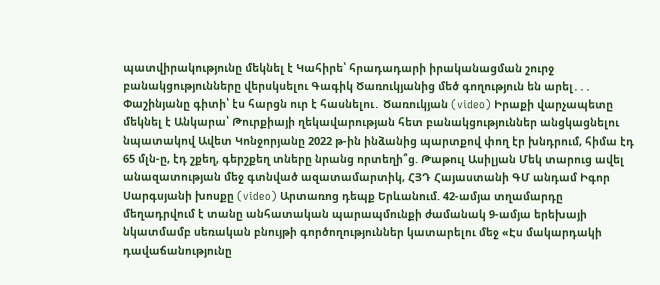պատվիրակությունը մեկնել է Կահիրե՝ հրադադարի իրականացման շուրջ բանակցությունները վերսկսելու Գագիկ Ծառուկյանից մեծ գողություն են արել․․․ Փաշինյանը գիտի՝ էս հարցն ուր է հասնելու․ Ծառուկյան (video) Իրաքի վարչապետը մեկնել է Անկարա՝ Թուրքիայի ղեկավարության հետ բանակցություններ անցկացնելու նպատակով Ավետ Կոնջորյանը 2022 թ-ին ինձանից պարտքով փող էր խնդրում, հիմա էդ 65 մլն-ը, էդ շքեղ, գերշքեղ տները նրանց որտեղի՞ց. Թաթուլ Ասիլյան Մեկ տարուց ավել անազատության մեջ գտնված ազատամարտիկ, ՀՅԴ Հայաստանի ԳՄ անդամ Իգոր Սարգսյանի խոսքը (video) Արտառոց դեպք Երևանում. 42-ամյա տղամարդը մեղադրվում է տանը անհատական պարապմունքի ժամանակ 9-ամյա երեխայի նկատմամբ սեռական բնույթի գործողություններ կատարելու մեջ «Էս մակարդակի դավաճանությունը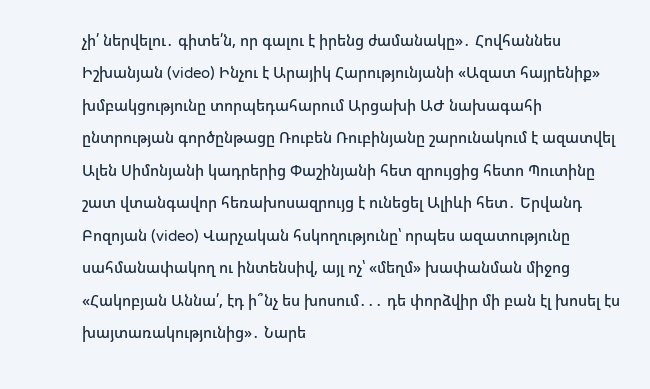չի՛ ներվելու․ գիտե՛ն, որ գալու է իրենց ժամանակը»․ Հովհաննես Իշխանյան (video) Ինչու է Արայիկ Հարությունյանի «Ազատ հայրենիք» խմբակցությունը տորպեդահարում Արցախի ԱԺ նախագահի ընտրության գործընթացը Ռուբեն Ռուբինյանը շարունակում է ազատվել Ալեն Սիմոնյանի կադրերից Փաշինյանի հետ զրույցից հետո Պուտինը շատ վտանգավոր հեռախոսազրույց է ունեցել Ալիևի հետ․ Երվանդ Բոզոյան (video) Վարչական հսկողությունը՝ որպես ազատությունը սահմանափակող ու ինտենսիվ, այլ ոչ՝ «մեղմ» խափանման միջոց «Հակոբյան Աննա՛, էդ ի՞նչ ես խոսում․․․ դե փորձվիր մի բան էլ խոսել էս խայտառակությունից»․ Նարե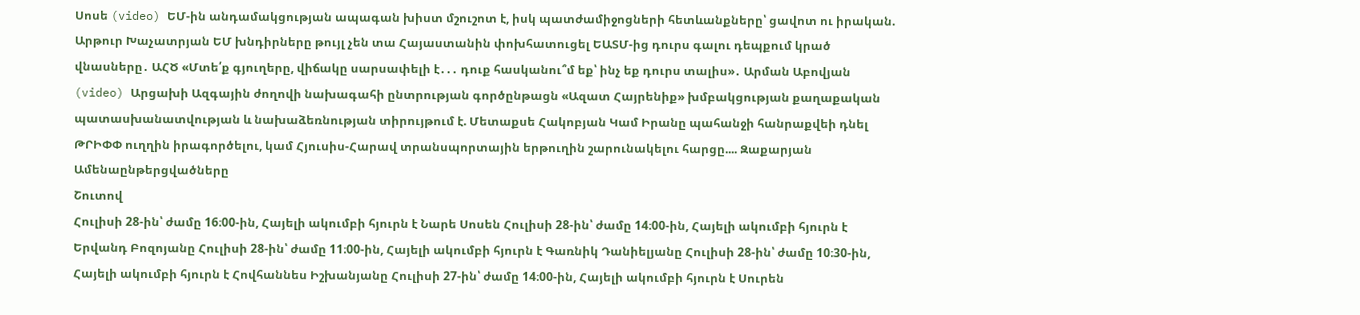Սոսե (video) ԵՄ-ին անդամակցության ապագան խիստ մշուշոտ է, իսկ պատժամիջոցների հետևանքները՝ ցավոտ ու իրական. Արթուր Խաչատրյան ԵՄ խնդիրները թույլ չեն տա Հայաստանին փոխհատուցել ԵԱՏՄ-ից դուրս գալու դեպքում կրած վնասները․ ԱՀԾ «Մտե՛ք գյուղերը, վիճակը սարսափելի է․․․ դուք հասկանու՞մ եք՝ ինչ եք դուրս տալիս»․ Արման Աբովյան (video) Արցախի Ազգային ժողովի նախագահի ընտրության գործընթացն «Ազատ Հայրենիք» խմբակցության քաղաքական պատասխանատվության և նախաձեռնության տիրույթում է. Մետաքսե Հակոբյան Կամ Իրանը պահանջի հանրաքվեի դնել ԹՐԻՓՓ ուղղին իրագործելու, կամ Հյուսիս-Հարավ տրանսպորտային երթուղին շարունակելու հարցը.... Զաքարյան
Ամենաընթերցվածները
Շուտով
Հուլիսի 28-ին՝ ժամը 16։00-ին, Հայելի ակումբի հյուրն է Նարե Սոսեն Հուլիսի 28-ին՝ ժամը 14։00-ին, Հայելի ակումբի հյուրն է Երվանդ Բոզոյանը Հուլիսի 28-ին՝ ժամը 11։00-ին, Հայելի ակումբի հյուրն է Գառնիկ Դանիելյանը Հուլիսի 28-ին՝ ժամը 10։30-ին, Հայելի ակումբի հյուրն է Հովհաննես Իշխանյանը Հուլիսի 27-ին՝ ժամը 14։00-ին, Հայելի ակումբի հյուրն է Սուրեն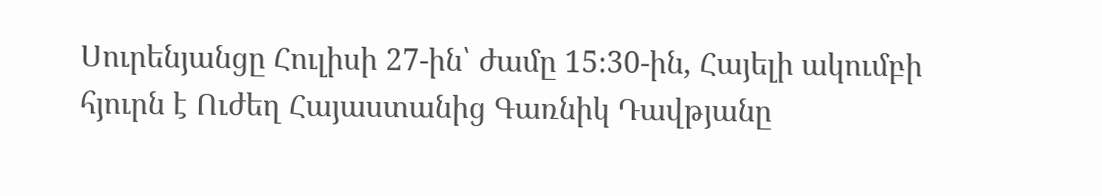Սուրենյանցը Հուլիսի 27-ին՝ ժամը 15։30-ին, Հայելի ակումբի հյուրն է Ուժեղ Հայաստանից Գառնիկ Դավթյանը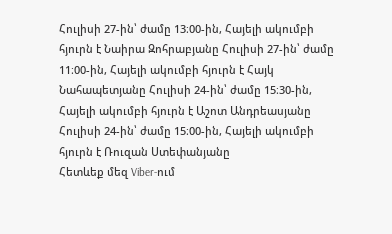Հուլիսի 27-ին՝ ժամը 13։00-ին, Հայելի ակումբի հյուրն է Նաիրա Զոհրաբյանը Հուլիսի 27-ին՝ ժամը 11։00-ին, Հայելի ակումբի հյուրն է Հայկ Նահապետյանը Հուլիսի 24-ին՝ ժամը 15։30-ին, Հայելի ակումբի հյուրն է Աշոտ Անդրեասյանը Հուլիսի 24-ին՝ ժամը 15։00-ին, Հայելի ակումբի հյուրն է Ռուզան Ստեփանյանը
Հետևեք մեզ Viber-ում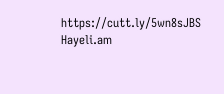https://cutt.ly/5wn8sJBS
Hayeli.am